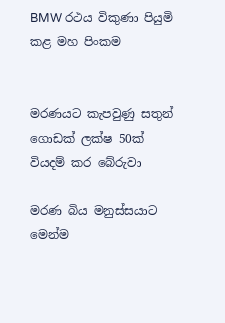BMW රථය විකුණා පියුමි කළ මහ පිංකම


මරණයට කැපවුණු සතුන් ගොඩක් ලක්ෂ 50ක්  වියදම් කර බේරුවා

මරණ බිය මනුස්සයාට මෙන්ම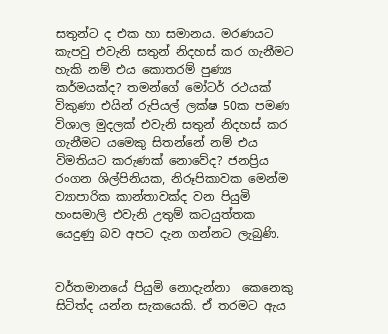සතුන්ට ද එක හා සමානය. මරණයට කැපවු එවැනි සතුන් නිදහස් කර ගැනීමට හැකි නම් එය කොතරම් පුණ්‍ය කර්මයක්ද? තමන්ගේ මෝටර් රථයක් විකුණා එයින් රුපියල් ලක්ෂ 50ක පමණ විශාල මුදලක් එවැනි සතුන් නිදහස් කර ගැනීමට යමෙකු සිතන්නේ නම් එය විමතියට කරුණක් නොවේද? ජනප්‍රිය රංගන ශිල්පිනියක, නිරූපිකාවක මෙන්ම ව්‍යාපාරික කාන්තාවක්ද වන පියුමි හංසමාලි එවැනි උතුම් කටයුත්තක යෙදුණු බව අපට දැන ගන්නට ලැබුණි.


වර්තමානයේ පියුමි නොදැන්නා  කෙනෙකු සිටිත්ද යන්න සැකයෙකි. ඒ තරමට ඇය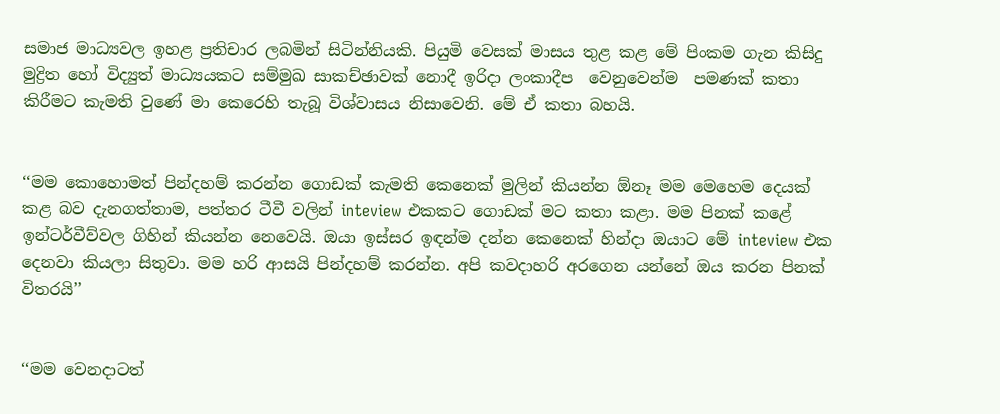සමාජ මාධ්‍යවල ඉහළ ප්‍රතිචාර ලබමින් සිටින්නියකි. පියුමි වෙසක් මාසය තුළ කළ මේ පිංකම ගැන කිසිදු මුද්‍රිත හෝ විද්‍යුත් මාධ්‍යයකට සම්මුඛ සාකච්ඡාවක් නොදී ඉරිදා ලංකාදීප  වෙනුවෙන්ම  පමණක් කතා කිරීමට කැමති වුණේ මා කෙරෙහි තැබූ විශ්වාසය නිසාවෙනි. මේ ඒ කතා බහයි.


‘‘මම කොහොමත් පින්දහම් කරන්න ගොඩක් කැමති කෙනෙක් මුලින් කියන්න ඕනෑ මම මෙහෙම දෙයක් කළ බව දැනගත්තාම, පත්තර ටීවී වලින් inteview එකකට ගොඩක් මට කතා කළා. මම පිනක් කළේ ඉන්ටර්වීව්වල ගිහින් කියන්න නෙවෙයි. ඔයා ඉස්සර ඉඳන්ම දන්න කෙනෙක් හින්දා ඔයාට මේ inteview එක දෙනවා කියලා සිතුවා. මම හරි ආසයි පින්දහම් කරන්න. අපි කවදාහරි අරගෙන යන්නේ ඔය කරන පිනක් විතරයි’’


‘‘මම වෙනදාටත්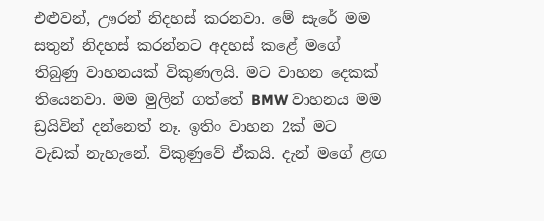එළුවන්, ඌරන් නිදහස් කරනවා. මේ සැරේ මම සතුන් නිදහස් කරන්නට අදහස් කළේ මගේ තිබුණු වාහනයක් විකුණලයි. මට වාහන දෙකක් තියෙනවා. මම මුලින් ගත්තේ BMW වාහනය මම ඩ්‍රයිවින් දන්නෙත් නෑ. ඉතිං වාහන 2ක් මට වැඩක් නැහැනේ. විකුණුවේ ඒකයි. දැන් මගේ ළඟ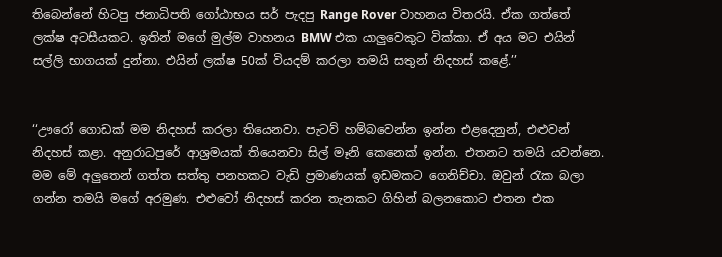තිබෙන්නේ හිටපු ජනාධිපති ගෝඨාභය සර් පැදපු Range Rover වාහනය විතරයි. ඒක ගත්තේ ලක්ෂ අටසීයකට. ඉතින් මගේ මුල්ම වාහනය BMW එක යාලුවෙකුට වික්කා. ඒ අය මට එයින් සල්ලි භාගයක් දුන්නා. එයින් ලක්ෂ 50ක් වියදම් කරලා තමයි සතුන් නිදහස් කළේ.’’


‘‘ඌරෝ ගොඩක් මම නිදහස් කරලා තියෙනවා. පැටව් හම්බවෙන්න ඉන්න එළදෙනුන්, එළුවන් නිදහස් කළා. අනුරාධපුරේ ආශ්‍රමයක් තියෙනවා සිල් මෑනි කෙනෙක් ඉන්න. එතනට තමයි යවන්නෙ. මම මේ අලුතෙන් ගත්ත සත්තු පනහකට වැඩි ප්‍රමාණයක් ඉඩමකට ගෙනිච්චා. ඔවුන් රැක බලා ගන්න තමයි මගේ අරමුණ. එළුවෝ නිදහස් කරන තැනකට ගිහින් බලනකොට එතන එක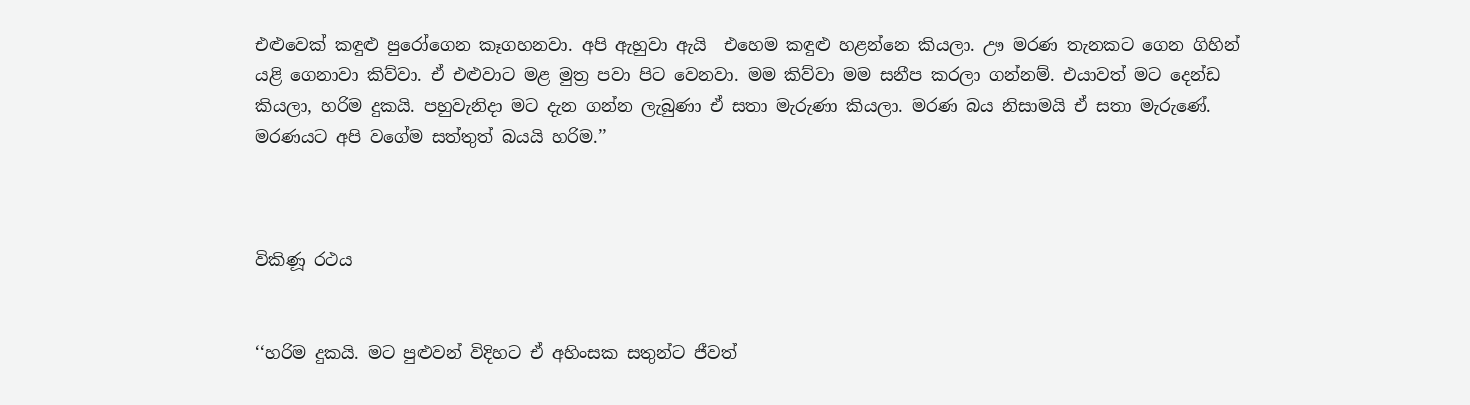එළුවෙක් කඳුළු පුරෝගෙන කෑගහනවා. අපි ඇහුවා ඇයි  එහෙම කඳුළු හළන්නෙ කියලා. ඌ මරණ තැනකට ගෙන ගිහින් යළි ගෙනාවා කිව්වා. ඒ එළුවාට මළ මුත්‍ර පවා පිට වෙනවා. මම කිව්වා මම සනීප කරලා ගන්නම්. එයාවත් මට දෙන්ඩ කියලා, හරිම දුකයි. පහුවැනිදා මට දැන ගන්න ලැබුණා ඒ සතා මැරුණා කියලා. මරණ බය නිසාමයි ඒ සතා මැරුණේ. මරණයට අපි වගේම සත්තුත් බයයි හරිම.’’



විකිණූ රථය


‘‘හරිම දුකයි. මට පුළුවන් විදිහට ඒ අහිංසක සතුන්ට ජීවත්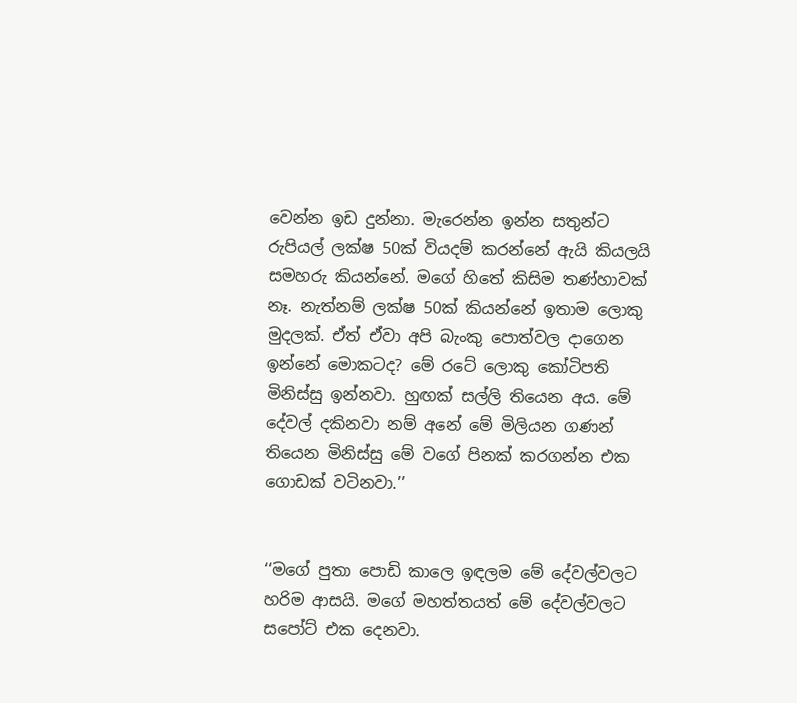වෙන්න ඉඩ දුන්නා. මැරෙන්න ඉන්න සතුන්ට රුපියල් ලක්ෂ 50ක් වියදම් කරන්නේ ඇයි කියලයි සමහරු කියන්නේ. මගේ හිතේ කිසිම තණ්හාවක් නෑ. නැත්නම් ලක්ෂ 50ක් කියන්නේ ඉතාම ලොකු මුදලක්. ඒත් ඒවා අපි බැංකු පොත්වල දාගෙන ඉන්නේ මොකටද? මේ රටේ ලොකු කෝටිපති මිනිස්සු ඉන්නවා. හුඟක් සල්ලි තියෙන අය. මේ දේවල් දකිනවා නම් අනේ මේ මිලියන ගණන් තියෙන මිනිස්සු මේ වගේ පිනක් කරගන්න එක ගොඩක් වටිනවා.’’


‘‘මගේ පුතා පොඩි කාලෙ ඉඳලම මේ දේවල්වලට හරිම ආසයි. මගේ මහත්තයත් මේ දේවල්වලට සපෝට් එක දෙනවා.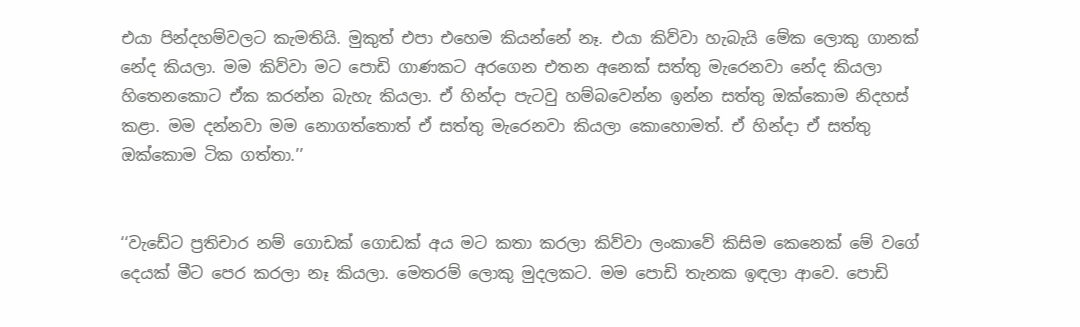එයා පින්දහම්වලට කැමතියි. මුකුත් එපා එහෙම කියන්නේ නෑ. එයා කිව්වා හැබැයි මේක ලොකු ගානක් නේද කියලා. මම කිව්වා මට පොඩි ගාණකට අරගෙන එතන අනෙක් සත්තු මැරෙනවා නේද කියලා හිතෙනකොට ඒක කරන්න බැහැ කියලා. ඒ හින්දා පැටවු හම්බවෙන්න ඉන්න සත්තු ඔක්කොම නිදහස් කළා. මම දන්නවා මම නොගත්තොත් ඒ සත්තු මැරෙනවා කියලා කොහොමත්. ඒ හින්දා ඒ සත්තු ඔක්කොම ටික ගත්තා.’’


‘‘වැඩේට ප්‍රතිචාර නම් ගොඩක් ගොඩක් අය මට කතා කරලා කිව්වා ලංකාවේ කිසිම කෙනෙක් මේ වගේ දෙයක් මීට පෙර කරලා නෑ කියලා. මෙතරම් ලොකු මුදලකට. මම පොඩි තැනක ඉඳලා ආවෙ. පොඩි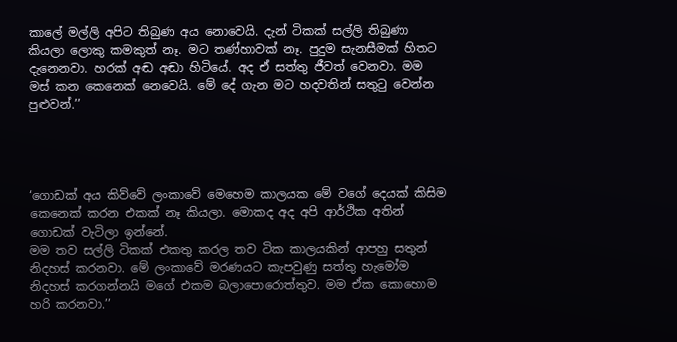කාලේ මල්ලි අපිට තිබුණ අය නොවෙයි. දැන් ටිකක් සල්ලි තිබුණා කියලා ලොකු කමකුත් නෑ. මට තණ්හාවක් නෑ. පුදුම සැනසීමක් හිතට දැනෙනවා. හරක් අඬ අඬා හිටියේ. අද ඒ සත්තු ජීවත් වෙනවා. මම මස් කන කෙනෙක් නෙවෙයි. මේ දේ ගැන මට හදවතින් සතුටු වෙන්න පුළුවන්.’’




‘ගොඩක් අය කිව්වේ ලංකාවේ මෙහෙම කාලයක මේ වගේ දෙයක් කිසිම කෙනෙක් කරන එකක් නෑ කියලා. මොකද අද අපි ආර්ථික අතින් ගොඩක් වැටිලා ඉන්නේ.
මම තව සල්ලි ටිකක් එකතු කරල තව ටික කාලයකින් ආපහු සතුන් නිදහස් කරනවා. මේ ලංකාවේ මරණයට කැපවුණු සත්තු හැමෝම නිදහස් කරගන්නයි මගේ එකම බලාපොරොත්තුව. මම ඒක කොහොම හරි කරනවා.’’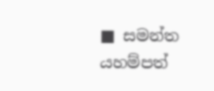■ සමන්ත යහම්පත්